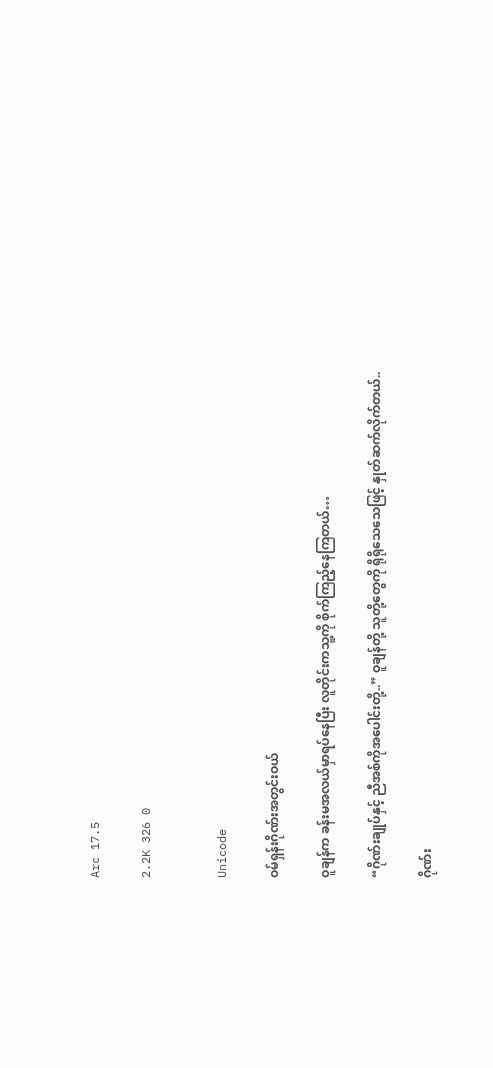Arc 17.5

2.2K 326 0


Unicode

ဝမ်ရှန်းဂိုဏ်းအတွင်းဝယ်

ဝူချန်က ခန်းမအလယ်မှာရပ်နေပြီး လူတိုင်းကသူ့ကို စိုက်ကြည့်နေကြတယ်…

“ဂိုဏ်းချုပ်နှင့် ညီအစ်ကိုအပေါင်းတို့..” ဝူချန်တို့ သူတို့တွေကို ရိုရိုသေသေဖြင့် နှုတ်ဆက်လိုက်တယ်..

ဂိုဏ်း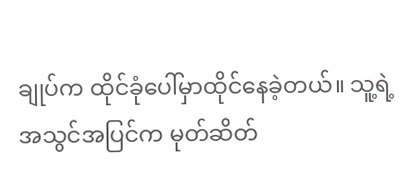ချုပ်က ထိုင်ခုံပေါ်မှာထိုင်နေခဲ့တယ်။ သူ့ရဲ့အသွင်အပြင်က မုတ်ဆိတ်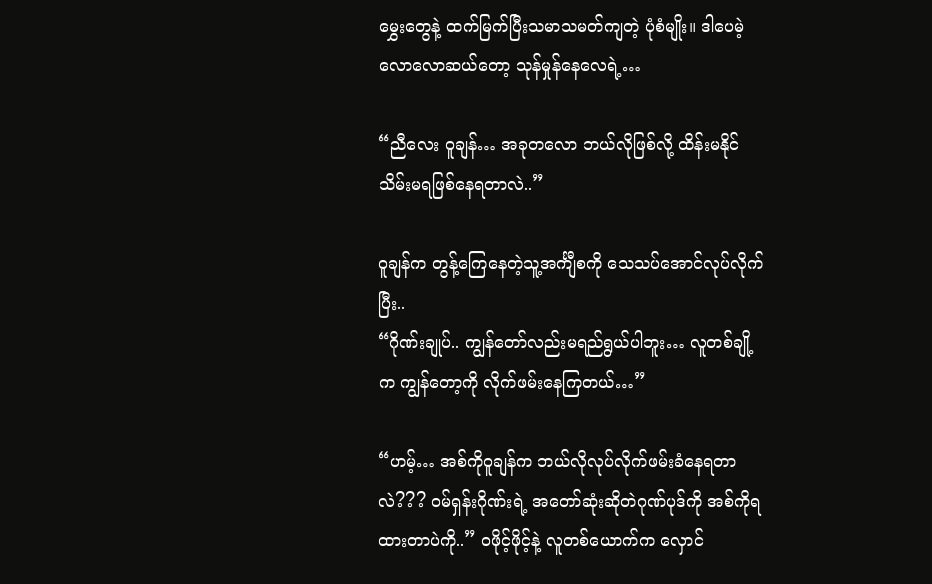မွှေးတွေနဲ့ ထက်မြက်ပြီးသမာသမတ်ကျတဲ့ ပုံစံမျိုး။ ဒါပေမဲ့ လောလောဆယ်တော့ သုန်မှုန်နေလေရဲ့…

“ညီလေး ဝူချန်… အခုတလော ဘယ်လိုဖြစ်လို့ ထိန်းမနိုင်သိမ်းမရဖြစ်နေရတာလဲ..”

ဝူချန်က တွန့်ကြေနေတဲ့သူ့အင်္ကျီစကို သေသပ်အောင်လုပ်လိုက်ပြီး..
“ဂိုဏ်းချုပ်.. ကျွန်တော်လည်းမရည်ရွယ်ပါဘူး… လူတစ်ချို့က ကျွန်တော့ကို လိုက်ဖမ်းနေကြတယ်…”

“ဟမ့်… အစ်ကိုဝူချန်က ဘယ်လိုလုပ်လိုက်ဖမ်းခံနေရတာလဲ??? ဝမ်ရှန်းဂိုဏ်းရဲ့ အတော်ဆုံးဆိုတဲဂုဏ်ပုဒ်ကို အစ်ကိုရထားတာပဲကို..” ဝဖိုင့်ဖိုင့်နဲ့ လူတစ်ယောက်က လှောင်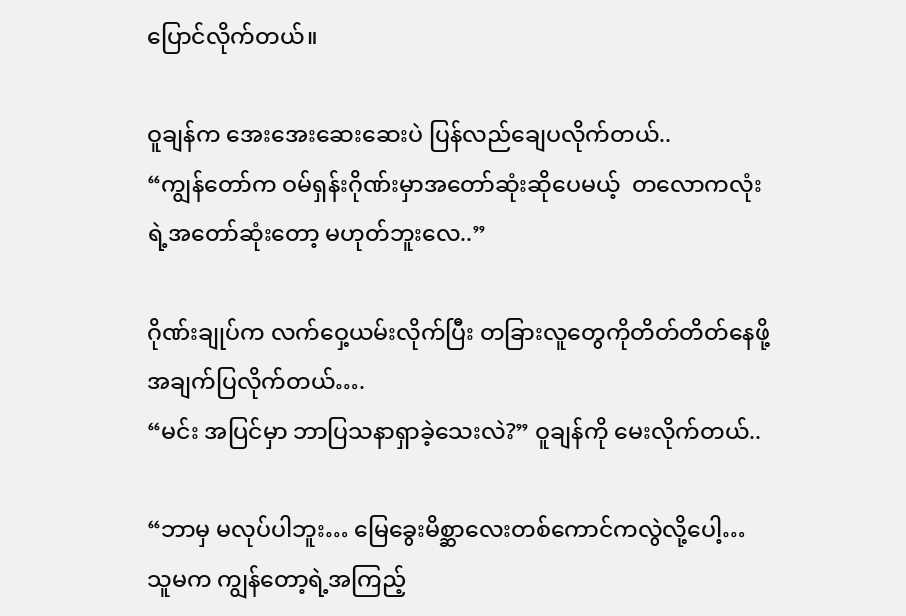ပြောင်လိုက်တယ်။

ဝူချန်က အေးအေးဆေးဆေးပဲ ပြန်လည်ချေပလိုက်တယ်..
“ကျွန်တော်က ဝမ်ရှန်းဂိုဏ်းမှာအတော်ဆုံးဆိုပေမယ့်  တလောကလုံးရဲ့အတော်ဆုံးတော့ မဟုတ်ဘူးလေ..”

ဂိုဏ်းချုပ်က လက်ဝှေ့ယမ်းလိုက်ပြီး တခြားလူတွေကိုတိတ်တိတ်နေဖို့ အချက်ပြလိုက်တယ်….
“မင်း အပြင်မှာ ဘာပြသနာရှာခဲ့သေးလဲ?” ဝူချန်ကို မေးလိုက်တယ်..

“ဘာမှ မလုပ်ပါဘူး… မြေခွေးမိစ္ဆာလေးတစ်ကောင်ကလွဲလို့ပေါ့… သူမက ကျွန်တော့ရဲ့အကြည့်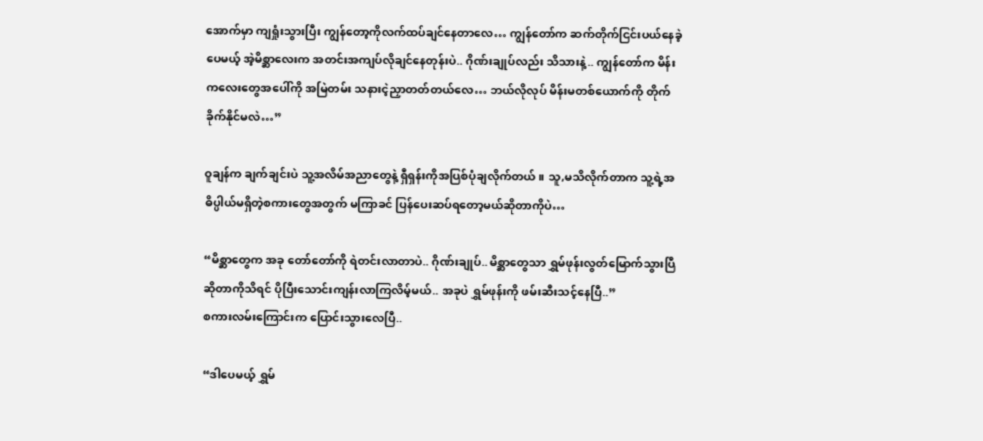အောက်မှာ ကျရှုံးသွားပြီး ကျွန်တော့ကိုလက်ထပ်ချင်နေတာလေ… ကျွန်တော်က ဆက်တိုက်ငြင်းပယ်နေခဲ့ပေမယ့် အဲ့မိစ္ဆာလေးက အတင်းအကျပ်လိုချင်နေတုန်းပဲ.. ဂိုဏ်းချုပ်လည်း သိသားနဲ့.. ကျွန်တော်က မိန်းကလေးတွေအပေါ်ကို အမြဲတမ်း သနားငဲ့ညှာတတ်တယ်လေ… ဘယ်လိုလုပ် မိန်းမတစ်ယောက်ကို တိုက်ခိုက်နိုင်မလဲ…”

ဝူချန်က ချက်ချင်းပဲ သူ့အလိမ်အညာတွေနဲ့ ရှီရှန်းကိုအပြစ်ပုံချလိုက်တယ်။ သူ,မသိလိုက်တာက သူ့ရဲ့အဓိပ္ပါယ်မရှိတဲ့စကားတွေအတွက် မကြာခင် ပြန်ပေးဆပ်ရတော့မယ်ဆိုတာကိုပဲ…

“မိစ္ဆာတွေက အခု တော်တော်ကို ရဲတင်းလာတာပဲ.. ဂိုဏ်းချုပ်.. မိစ္ဆာတွေသာ ရွှမ်ဖုန်းလွတ်မြောက်သွားပြီဆိုတာကိုသိရင် ပိုပြီးသောင်းကျန်းလာကြလိမ့်မယ်.. အခုပဲ ရွှမ်ဖုန်းကို ဖမ်းဆီးသင့်နေပြီ..”
စကားလမ်းကြောင်းက ပြောင်းသွားလေပြီ..

“ဒါပေမယ့် ရွှမ်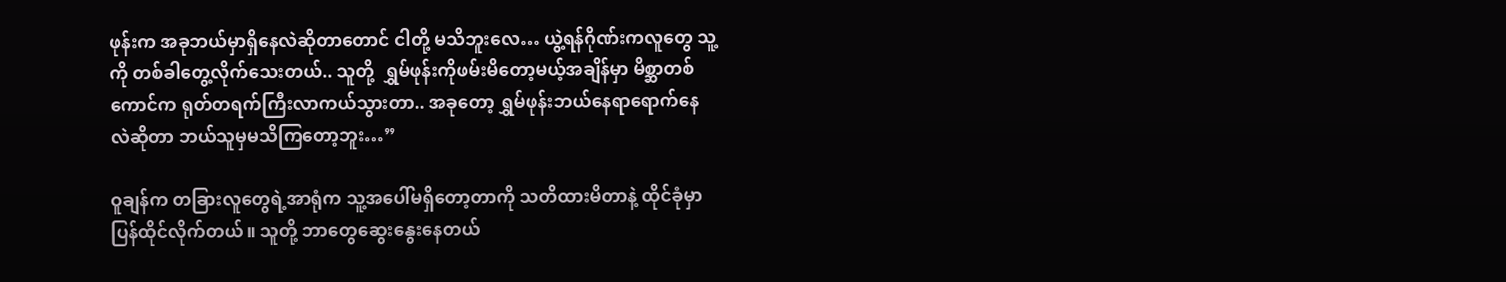ဖုန်းက အခုဘယ်မှာရှိနေလဲဆိုတာတောင် ငါတို့ မသိဘူးလေ… ယွဲ့ရန်ဂိုဏ်းကလူတွေ သူ့ကို တစ်ခါတွေ့လိုက်သေးတယ်.. သူတို့  ရွှမ်ဖုန်းကိုဖမ်းမိတော့မယ့်အချိန်မှာ မိစ္ဆာတစ်ကောင်က ရုတ်တရက်ကြီးလာကယ်သွားတာ.. အခုတော့ ရွှမ်ဖုန်းဘယ်နေရာရောက်နေလဲဆိုတာ ဘယ်သူမှမသိကြတော့ဘူး…”

ဝူချန်က တခြားလူတွေရဲ့အာရုံက သူ့အပေါ်မရှိတော့တာကို သတိထားမိတာနဲ့ ထိုင်ခုံမှာပြန်ထိုင်လိုက်တယ်။ သူတို့ ဘာတွေဆွေးနွေးနေတယ်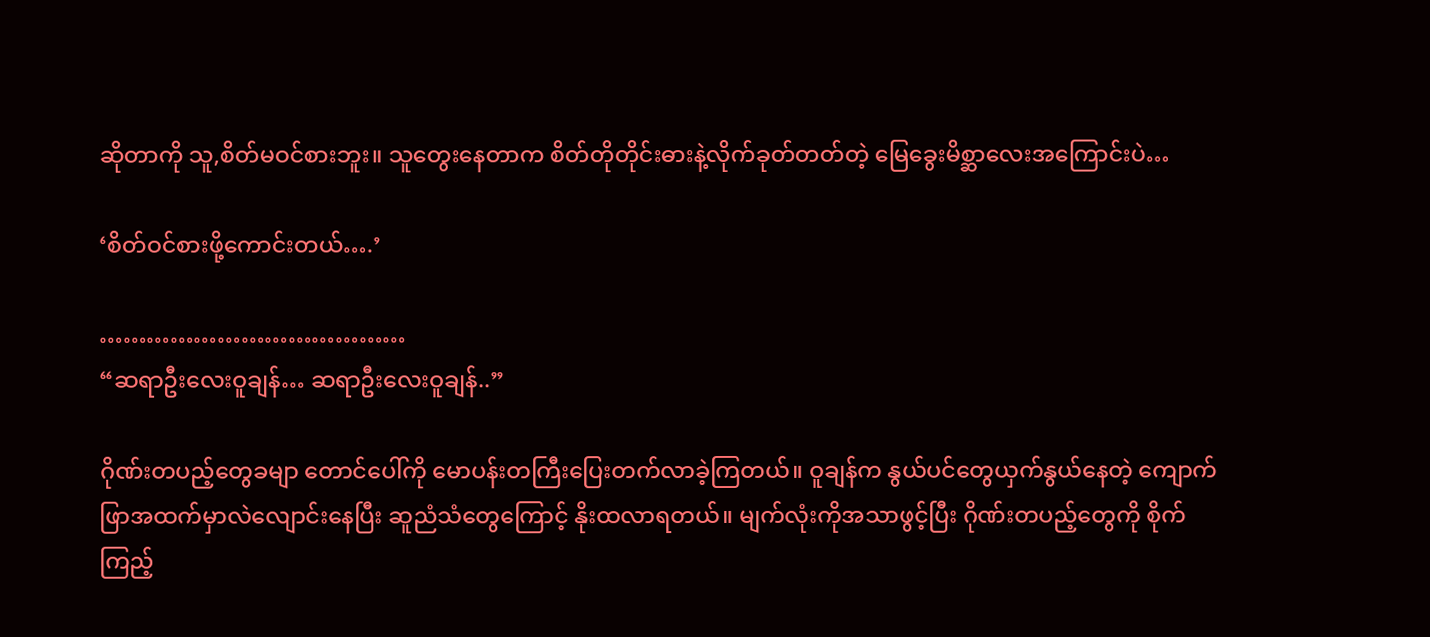ဆိုတာကို သူ,စိတ်မဝင်စားဘူး။ သူတွေးနေတာက စိတ်တိုတိုင်းဓားနဲ့လိုက်ခုတ်တတ်တဲ့ မြေခွေးမိစ္ဆာလေးအကြောင်းပဲ…

‘စိတ်ဝင်စားဖို့ကောင်းတယ်….’

…………………………………
“ဆရာဦးလေးဝူချန်… ဆရာဦးလေးဝူချန်..”

ဂိုဏ်းတပည့်တွေခမျာ တောင်ပေါ်ကို မောပန်းတကြီးပြေးတက်လာခဲ့ကြတယ်။ ဝူချန်က နွယ်ပင်တွေယှက်နွယ်နေတဲ့ ကျောက်ဖြာအထက်မှာလဲလျောင်းနေပြီး ဆူညံသံတွေကြောင့် နိုးထလာရတယ်။ မျက်လုံးကိုအသာဖွင့်ပြီး ဂိုဏ်းတပည့်တွေကို စိုက်ကြည့်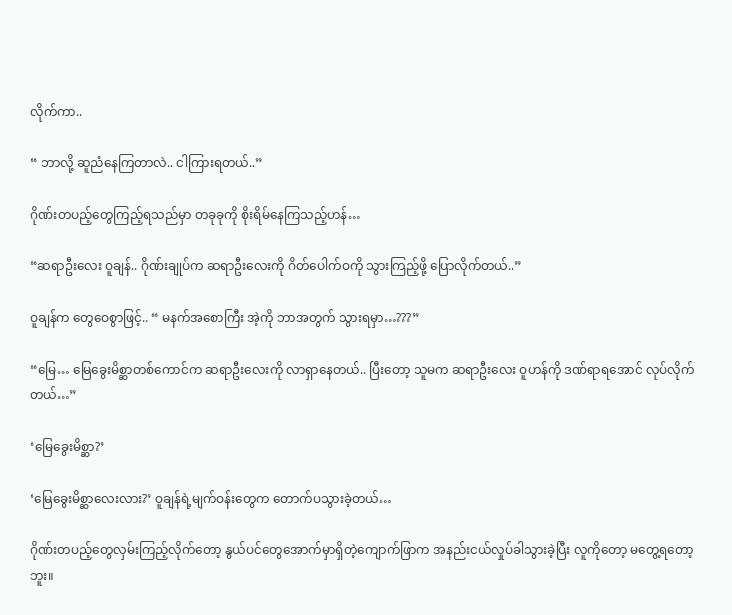လိုက်ကာ..

“ ဘာလို့ ဆူညံနေကြတာလဲ.. ငါကြားရတယ်..”

ဂိုဏ်းတပည့်တွေကြည့်ရသည်မှာ တခုခုကို စိုးရိမ်နေကြသည့်ဟန်…

“ဆရာဦးလေး ဝူချန်.. ဂိုဏ်းချုပ်က ဆရာဦးလေးကို ဂိတ်ပေါက်ဝကို သွားကြည့်ဖို့ ပြောလိုက်တယ်..”

ဝူချန်က တွေဝေစွာဖြင့်.. “ မနက်အစောကြီး အဲ့ကို ဘာအတွက် သွားရမှာ…???”

“မြေ… မြေခွေးမိစ္ဆာတစ်ကောင်က ဆရာဦးလေးကို လာရှာနေတယ်.. ပြီးတော့ သူမက ဆရာဦးလေး ဝူဟန်ကို ဒဏ်ရာရအောင် လုပ်လိုက်တယ်…”

‘မြေခွေးမိစ္ဆာ?’

‘မြေခွေးမိစ္ဆာလေးလား?’ ဝူချန်ရဲ့မျက်ဝန်းတွေက တောက်ပသွားခဲ့တယ်…

ဂိုဏ်းတပည့်တွေလှမ်းကြည့်လိုက်တော့ နွယ်ပင်တွေအောက်မှာရှိတဲ့ကျောက်ဖြာက အနည်းငယ်လှုပ်ခါသွားခဲ့ပြီး လူကိုတော့ မတွေ့ရတော့ဘူး။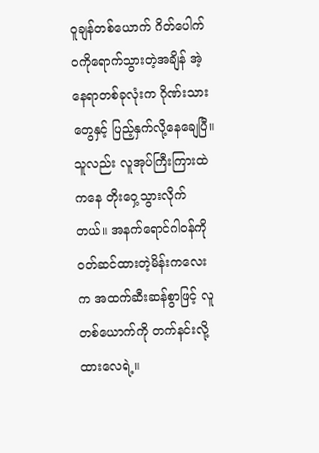ဝူချန်တစ်ယောက် ဂိတ်ပေါက်ဝကိုရောက်သွားတဲ့အချိန် အဲ့နေရာတစ်ခုလုံးက ဂိုဏ်းသားတွေနှင့် ပြည့်နှက်လို့နေချေပြီ။ သူလည်း လူအုပ်ကြီးကြားထဲကနေ တိုးဝှေ့သွားလိုက်တယ်။ အနက်ရောင်ဂါဝန်ကို ဝတ်ဆင်ထားတဲ့မိန်းကလေးက အထက်ဆီးဆန်စွာဖြင့် လူတစ်ယောက်ကို တက်နင်းလို့ထားလေရဲ့။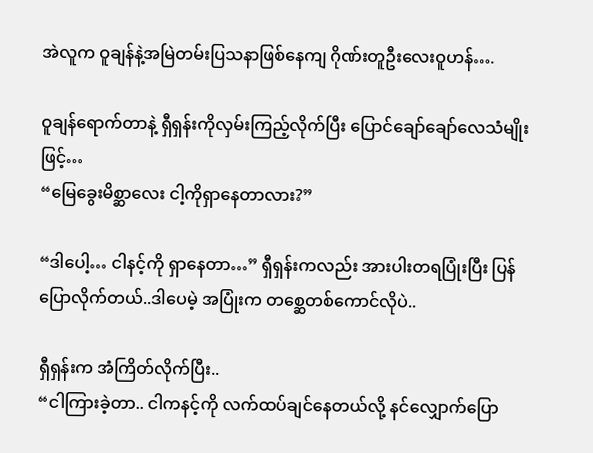အဲလူက ဝူချန်နဲ့အမြဲတမ်းပြသနာဖြစ်နေကျ ဂိုဏ်းတူဦးလေးဝူဟန်….

ဝူချန်ရောက်တာနဲ့ ရှီရှန်းကိုလှမ်းကြည့်လိုက်ပြီး ပြောင်ချော်ချော်လေသံမျိုးဖြင့်…
“မြေခွေးမိစ္ဆာလေး ငါ့ကိုရှာနေတာလား?”

“ဒါပေါ့… ငါနင့်ကို ရှာနေတာ…” ရှီရှန်းကလည်း အားပါးတရပြုံးပြီး ပြန်ပြောလိုက်တယ်..ဒါပေမဲ့ အပြုံးက တစ္ဆေတစ်ကောင်လိုပဲ..

ရှီရှန်းက အံကြိတ်လိုက်ပြီး..
“ငါကြားခဲ့တာ.. ငါကနင့်ကို လက်ထပ်ချင်နေတယ်လို့ နင်လျှောက်ပြော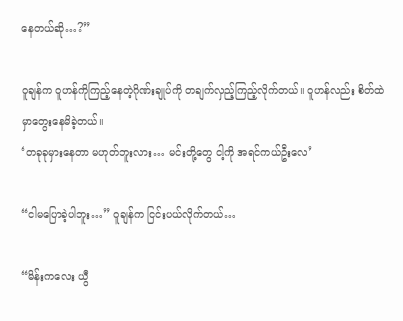နေတယ်ဆို…?”

ဝူချန်က ဝူဟန်ကိုကြည့်နေတဲ့ဂိုဏ်းချုပ်ကို တချက်လှည့်ကြည့်လိုက်တယ်။ ဝူဟန်လည်း စိတ်ထဲမှာတွေးနေမိခဲ့တယ်။
‘တခုခုမှားနေတာ မဟုတ်ဘူးလား… မင်းတို့တွေ ငါ့ကို အရင်ကယ်ဦးလေ’

“ငါမပြောခဲ့ပါဘူး…” ဝူချန်က ငြင်းပယ်လိုက်တယ်…

“မိန်းကလေး ယွီ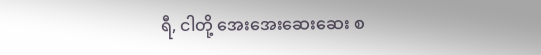ရီ, ငါတို့ အေးအေးဆေးဆေး စ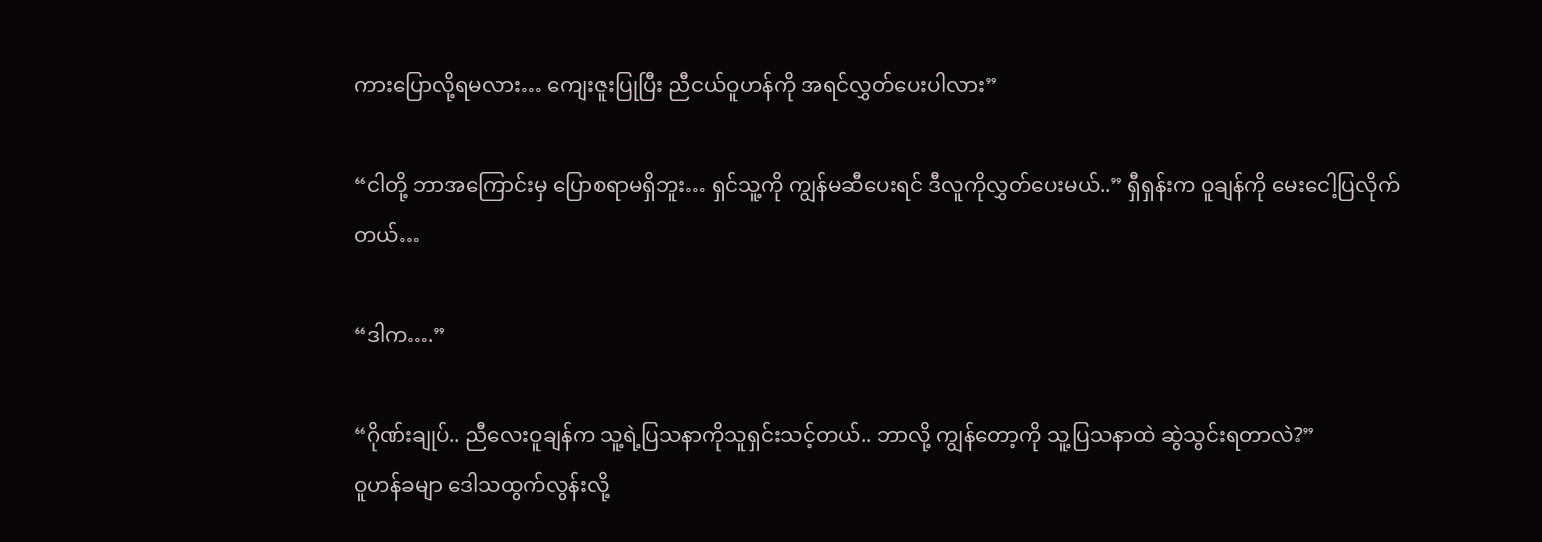ကားပြောလို့ရမလား… ကျေးဇူးပြုပြီး ညီငယ်ဝူဟန်ကို အရင်လွှတ်ပေးပါလား”

“ငါတို့ ဘာအကြောင်းမှ ပြောစရာမရှိဘူး… ရှင်သူ့ကို ကျွန်မဆီပေးရင် ဒီလူကိုလွှတ်ပေးမယ်..” ရှီရှန်းက ဝူချန်ကို မေးငေါ့ပြလိုက်တယ်…

“ဒါက….”

“ဂိုဏ်းချုပ်.. ညီလေးဝူချန်က သူ့ရဲ့ပြသနာကိုသူရှင်းသင့်တယ်.. ဘာလို့ ကျွန်တော့ကို သူ့ပြသနာထဲ ဆွဲသွင်းရတာလဲ?”
ဝူဟန်ခမျာ ဒေါသထွက်လွန်းလို့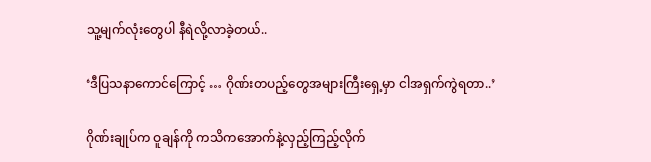သူ့မျက်လုံးတွေပါ နီရဲလို့လာခဲ့တယ်..

‘ဒီပြသနာကောင်ကြောင့် … ဂိုဏ်းတပည့်တွေအများကြီးရှေ့မှာ ငါအရှက်ကွဲရတာ..’

ဂိုဏ်းချုပ်က ဝူချန်ကို ကသိကအောက်နဲ့လှည့်ကြည့်လိုက်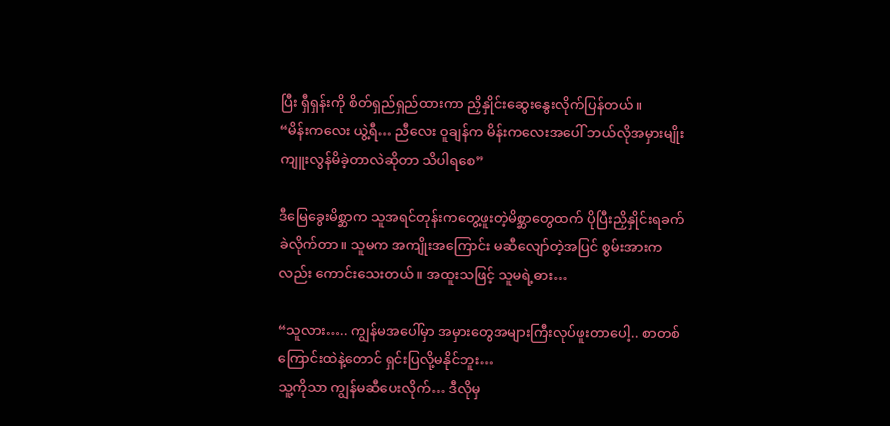ပြီး ရှီရှန်းကို စိတ်ရှည်ရှည်ထားကာ ညှိနှိုင်းဆွေးနွေးလိုက်ပြန်တယ်။
“မိန်းကလေး ယွဲ့ရီ… ညီလေး ဝူချန်က မိန်းကလေးအပေါ် ဘယ်လိုအမှားမျိုး ကျူးလွန်မိခဲ့တာလဲဆိုတာ သိပါရစေ”

ဒီမြေခွေးမိစ္ဆာက သူအရင်တုန်းကတွေ့ဖူးတဲ့မိစ္ဆာတွေထက် ပိုပြီးညှိနှိုင်းရခက်ခဲလိုက်တာ။ သူမက အကျိုးအကြောင်း မဆီလျော်တဲ့အပြင် စွမ်းအားကလည်း ကောင်းသေးတယ်။ အထူးသဖြင့် သူမရဲ့ဓား…

“သူလား….. ကျွန်မအပေါ်မှာ အမှားတွေအများကြီးလုပ်ဖူးတာပေါ့.. စာတစ်ကြောင်းထဲနဲ့တောင် ရှင်းပြလို့မနိုင်ဘူး…
သူ့ကိုသာ ကျွန်မဆီပေးလိုက်… ဒီလိုမှ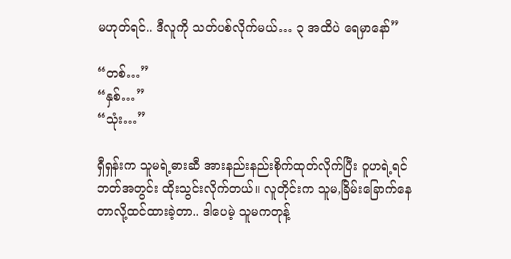မဟုတ်ရင်.. ဒီလူကို သတ်ပစ်လိုက်မယ်… ၃ အထိပဲ ရေမှာနော်”

“တစ်…”
“နှစ်…”
“သုံး…”

ရှီရှန်းက သူမရဲ့ဓားဆီ အားနည်းနည်းစိုက်ထုတ်လိုက်ပြီး ဝူဟရဲ့ရင်ဘတ်အတွင်း ထိုးသွင်းလိုက်တယ်။ လူတိုင်းက သူမ,ခြိမ်းခြောက်နေတာလို့ထင်ထားခဲ့တာ.. ဒါပေမဲ့ သူမကတုန့်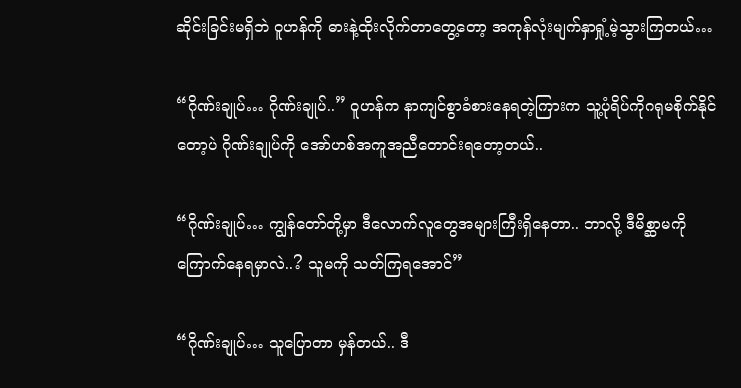ဆိုင်းခြင်းမရှိဘဲ ဝူဟန်ကို ဓားနဲ့ထိုးလိုက်တာတွေ့တော့ အကုန်လုံးမျက်နှာရှုံ့မဲ့သွားကြတယ်…

“ဂိုဏ်းချုပ်… ဂိုဏ်းချုပ်..” ဝူဟန်က နာကျင်စွာခံစားနေရတဲ့ကြားက သူ့ပုံရိပ်ကိုဂရုမစိုက်နိုင်တော့ပဲ ဂိုဏ်းချုပ်ကို အော်ဟစ်အကူအညီတောင်းရတော့တယ်..

“ဂိုဏ်းချုပ်… ကျွန်တော်တို့မှာ ဒီလောက်လူတွေအများကြီးရှိနေတာ.. ဘာလို့ ဒီမိစ္ဆာမကိုကြောက်နေရမှာလဲ..? သူမကို သတ်ကြရအောင်”

“ဂိုဏ်းချုပ်… သူပြောတာ မှန်တယ်.. ဒီ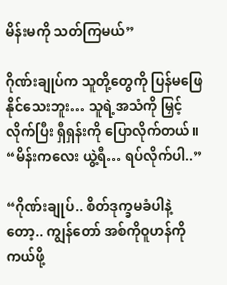မိန်းမကို သတ်ကြမယ်”

ဂိုဏ်းချုပ်က သူတို့တွေကို ပြန်မဖြေနိုင်သေးဘူး… သူရဲ့အသံကို မြှင့်လိုက်ပြီး ရှီရှန်းကို ပြောလိုက်တယ်။
“မိန်းကလေး ယွဲ့ရီ… ရပ်လိုက်ပါ..”

“ဂိုဏ်းချုပ်.. စိတ်ဒုက္ခမခံပါနဲ့တော့.. ကျွန်တော် အစ်ကိုဝူဟန်ကိုကယ်ဖို့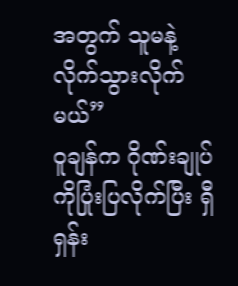အတွက် သူမနဲ့လိုက်သွားလိုက်မယ်”
ဝူချန်က ဂိုဏ်းချုပ်ကိုပြုံးပြလိုက်ပြီး ရှီရှန်း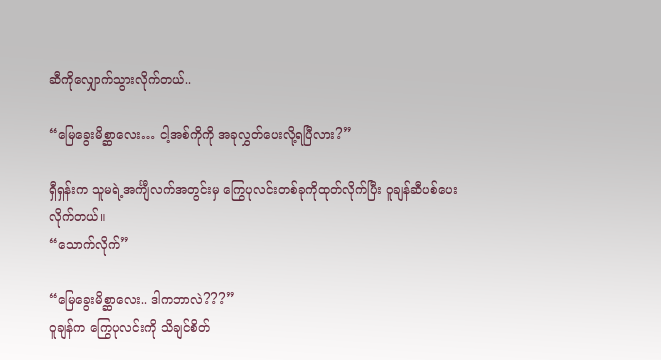ဆီကိုလျှောက်သွားလိုက်တယ်..

“မြေခွေးမိစ္ဆာလေး… ငါ့အစ်ကိုကို အခုလွှတ်ပေးလို့ရပြီလား?”

ရှီရှန်းက သူမရဲ့အင်္ကျီလက်အတွင်းမှ ကြွေပုလင်းတစ်ခုကိုထုတ်လိုက်ပြီး ဝူချန်ဆီပစ်ပေးလိုက်တယ်။
“သောက်လိုက်”

“မြေခွေးမိစ္ဆာလေး.. ဒါကဘာလဲ???”
ဝူချန်က ကြွေပုလင်းကို သိချင်စိတ်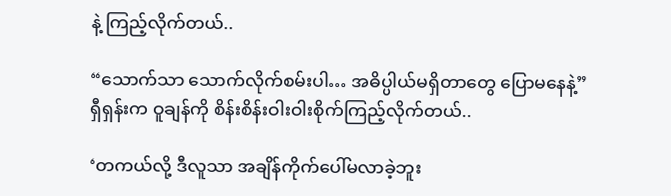နဲ့ ကြည့်လိုက်တယ်..

“သောက်သာ သောက်လိုက်စမ်းပါ… အဓိပ္ပါယ်မရှိတာတွေ ပြောမနေနဲ့”
ရှီရှန်းက ဝူချန်ကို စိန်းစိန်းဝါးဝါးစိုက်ကြည့်လိုက်တယ်..

‘တကယ်လို့ ဒီလူသာ အချိန်ကိုက်ပေါ်မလာခဲ့ဘူး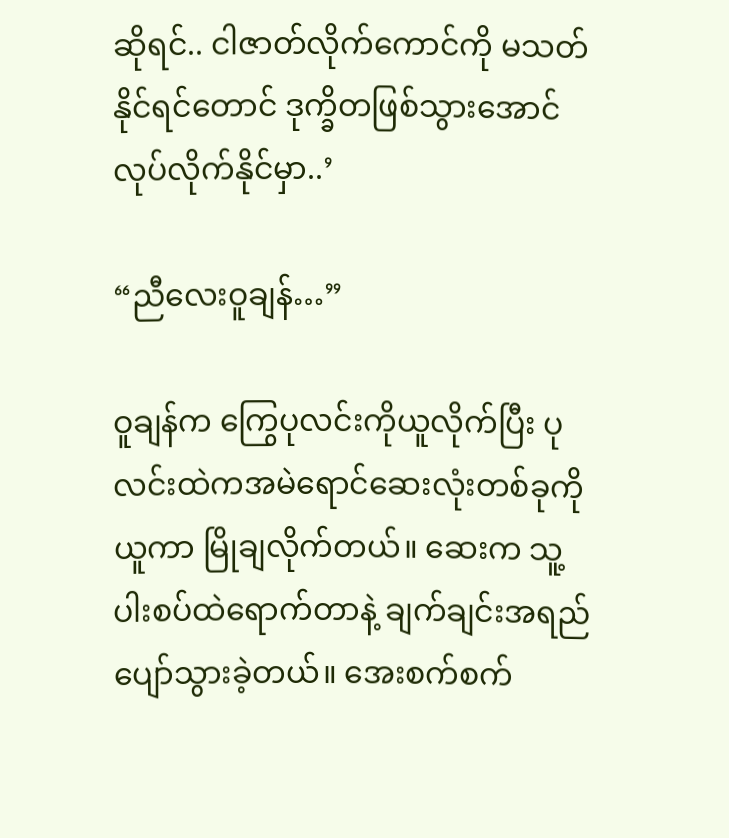ဆိုရင်.. ငါဇာတ်လိုက်ကောင်ကို မသတ်နိုင်ရင်တောင် ဒုက္ခိတဖြစ်သွားအောင် လုပ်လိုက်နိုင်မှာ..’

“ညီလေးဝူချန်…”

ဝူချန်က ကြွေပုလင်းကိုယူလိုက်ပြီး ပုလင်းထဲကအမဲရောင်ဆေးလုံးတစ်ခုကိုယူကာ မြိုချလိုက်တယ်။ ဆေးက သူ့ပါးစပ်ထဲရောက်တာနဲ့ ချက်ချင်းအရည်ပျော်သွားခဲ့တယ်။ အေးစက်စက်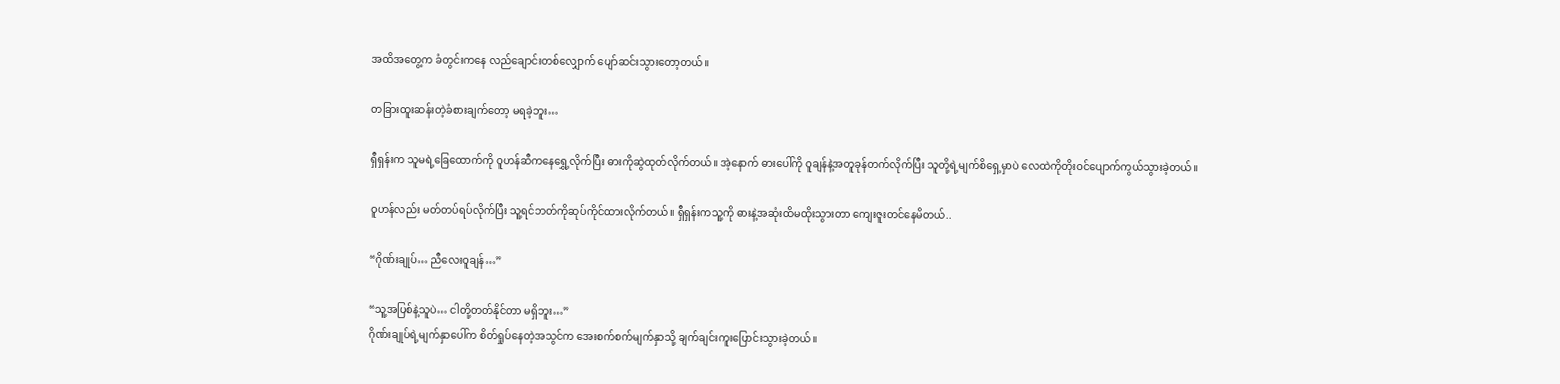အထိအတွေ့က ခံတွင်းကနေ လည်ချောင်းတစ်လျှောက် ပျော်ဆင်းသွားတော့တယ်။

တခြားထူးဆန်းတဲ့ခံစားချက်တော့ မရခဲ့ဘူး…

ရှီရှန်းက သူမရဲ့ခြေထောက်ကို ဝူဟန်ဆီကနေရွှေ့လိုက်ပြီး ဓားကိုဆွဲထုတ်လိုက်တယ်။ အဲ့နောက် ဓားပေါ်ကို ဝူချန်နဲ့အတူခုန်တက်လိုက်ပြီး သူတို့ရဲ့မျက်စိရှေ့မှာပဲ လေထဲကိုတိုးဝင်ပျောက်ကွယ်သွားခဲ့တယ်။

ဝူဟန်လည်း မတ်တပ်ရပ်လိုက်ပြီး သူ့ရင်ဘတ်ကိုဆုပ်ကိုင်ထားလိုက်တယ်။ ရှီရှန်းကသူ့ကို ဓားနဲ့အဆုံးထိမထိုးသွားတာ ကျေးဇူးတင်နေမိတယ်..

“ဂိုဏ်းချုပ်… ညီလေးဝူချန်…”

“သူ့အပြစ်နဲ့သူပဲ… ငါတို့တတ်နိုင်တာ မရှိဘူး…”
ဂိုဏ်းချုပ်ရဲ့မျက်နှာပေါ်က စိတ်ရှုပ်နေတဲ့အသွင်က အေးစက်စက်မျက်နှာသို့ ချက်ချင်းကူးပြောင်းသွားခဲ့တယ်။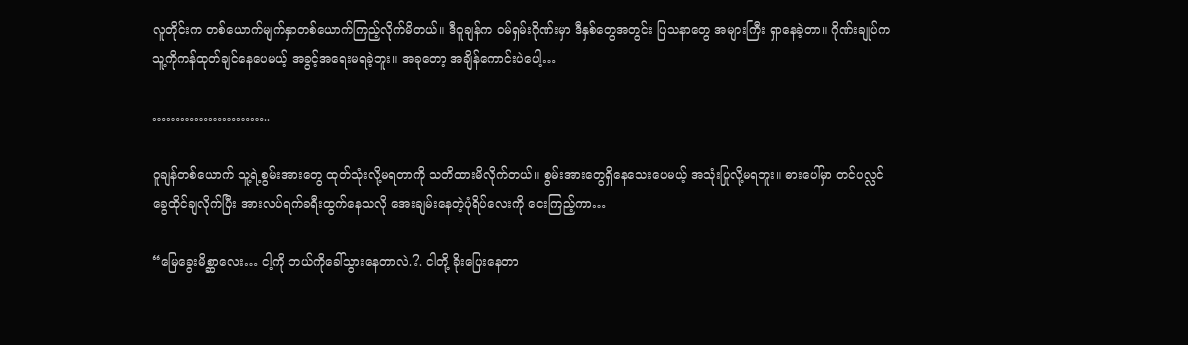လူတိုင်းက တစ်ယောက်မျက်နှာတစ်ယောက်ကြည့်လိုက်မိတယ်။ ဒီဝူချန်က ဝမ်ရှမ်းဂိုဏ်းမှာ ဒီနှစ်တွေအတွင်း ပြသနာတွေ အများကြီး ရှာနေခဲ့တာ။ ဂိုဏ်းချုပ်က သူ့ကိုကန်ထုတ်ချင်နေပေမယ့် အခွင့်အရေးမရခဲ့ဘူး။ အခုတော့ အချိန်ကောင်းပဲပေါ့…

……………………..

ဝူချန်တစ်ယောက် သူ့ရဲ့စွမ်းအားတွေ ထုတ်သုံးလို့မရတာကို သတိထားမိလိုက်တယ်။ စွမ်းအားတွေရှိနေသေးပေမယ့် အသုံးပြုလို့မရဘူး။ ဓားပေါ်မှာ တင်ပလ္လင်ခွေထိုင်ချလိုက်ပြီး အားလပ်ရက်ခရီးထွက်နေသလို အေးချမ်းနေတဲ့ပုံရိပ်လေးကို ငေးကြည့်ကာ…

“မြေခွေးမိစ္ဆာလေး… ငါ့ကို ဘယ်ကိုခေါ်သွားနေတာလဲ.?. ငါတို့ ခိုးပြေးနေတာ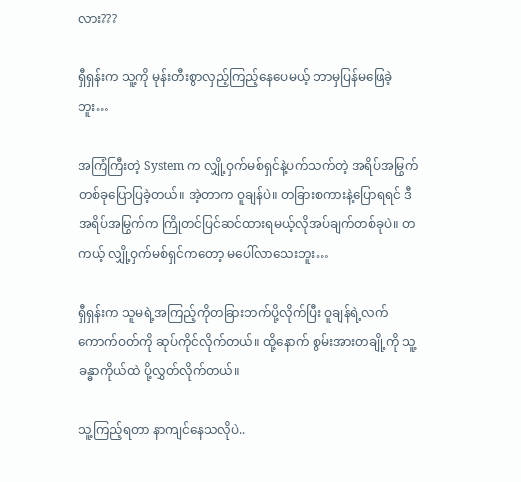လား???

ရှီရှန်းက သူ့ကို မုန်းတီးစွာလှည့်ကြည့်နေပေမယ့် ဘာမှပြန်မဖြေခဲ့ဘူး…

အကြံကြီးတဲ့ System က လျှို့ဝှက်မစ်ရှင်နဲ့ပက်သက်တဲ့ အရိပ်အမြွက်တစ်ခုပြောပြခဲ့တယ်။ အဲ့တာက ဝူချန်ပဲ။ တခြားစကားနဲ့ပြောရရင် ဒီအရိပ်အမြွက်က ကြိုတင်ပြင်ဆင်ထားရမယ့်လိုအပ်ချက်တစ်ခုပဲ။ တကယ့် လျှို့ဝှက်မစ်ရှင်ကတော့ မပေါ်လာသေးဘူး…

ရှီရှန်းက သူမရဲ့အကြည့်ကိုတခြားဘက်ပို့လိုက်ပြီး ဝူချန်ရဲ့လက်ကောက်ဝတ်ကို ဆုပ်ကိုင်လိုက်တယ်။ ထို့နောက် စွမ်းအားတချို့ကို သူ့ခန္ဓာကိုယ်ထဲ ပို့လွှတ်လိုက်တယ်။

သူ့ကြည့်ရတာ နာကျင်နေသလိုပဲ..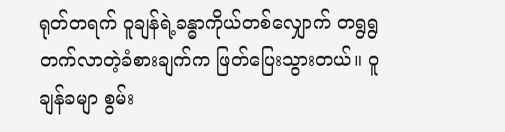ရုတ်တရက် ဝူချန်ရဲ့ခန္ဓာကိုယ်တစ်လျှောက် တရွရွတက်လာတဲ့ခံစားချက်က ဖြတ်ပြေးသွားတယ်။ ဝူချန်ခမျာ စွမ်း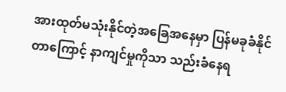အားထုတ်မသုံးနိုင်တဲ့အခြေအနေမှာ ပြန်မခုခံနိုင်တာကြောင့် နာကျင်မှုကိုသာ သည်းခံနေရ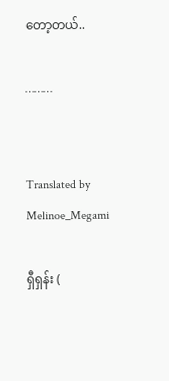တော့တယ်..

………


Translated by Melinoe_Megami

ရှီရှန်း (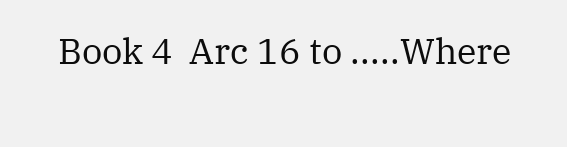Book 4  Arc 16 to .....Where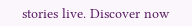stories live. Discover now